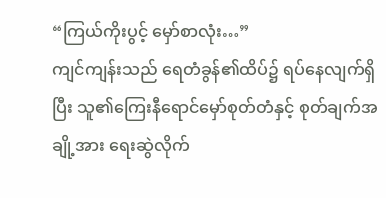“ကြယ်ကိုးပွင့် မှော်စာလုံး…”
ကျင်ကျန်းသည် ရေတံခွန်၏ထိပ်၌ ရပ်နေလျက်ရှိပြီး သူ၏ကြေးနီရောင်မှော်စုတ်တံနှင့် စုတ်ချက်အချို့အား ရေးဆွဲလိုက်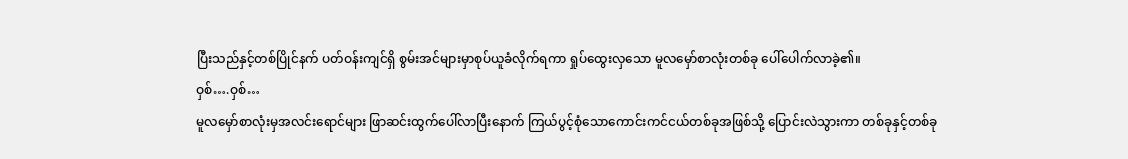ပြီးသည်နှင့်တစ်ပြိုင်နက် ပတ်ဝန်းကျင်ရှိ စွမ်းအင်များမှာစုပ်ယူခံလိုက်ရကာ ရှုပ်ထွေးလှသော မူလမှော်စာလုံးတစ်ခု ပေါ်ပေါက်လာခဲ့၏။
ဝှစ်….ဝှစ်…
မူလမှော်စာလုံးမှအလင်းရောင်များ ဖြာဆင်းထွက်ပေါ်လာပြီးနောက် ကြယ်ပွင့်စုံသောကောင်းကင်ငယ်တစ်ခုအဖြစ်သို့ ပြောင်းလဲသွားကာ တစ်ခုနှင့်တစ်ခု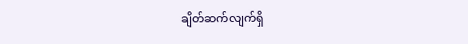ချိတ်ဆက်လျက်ရှိ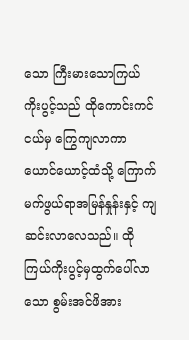သော ကြီးမားသောကြယ်ကိုးပွင့်သည် ထိုကောင်းကင်ငယ်မှ ကြွေကျလာကာ ယောင်ယောင့်ထံသို့ ကြောက်မက်ဖွယ်ရာအမြန်နှုန်းနှင့် ကျဆင်းလာလေသည်။ ထိုကြယ်ကိုးပွင့်မှထွက်ပေါ်လာသော စွမ်းအင်ဖိအား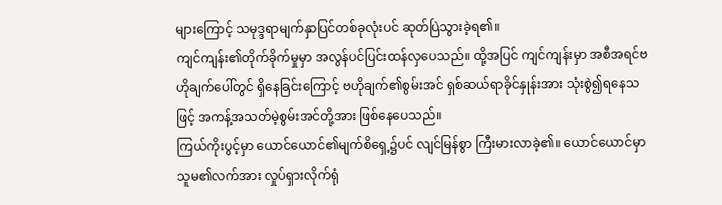များကြောင့် သမုဒ္ဒရာမျက်နှာပြင်တစ်ခုလုံးပင် ဆုတ်ပြဲသွားခဲ့ရ၏။
ကျင်ကျန်း၏တိုက်ခိုက်မှုမှာ အလွန်ပင်ပြင်းထန်လှပေသည်။ ထို့အပြင် ကျင်ကျန်းမှာ အစီအရင်ဗဟိုချက်ပေါ်တွင် ရှိနေခြင်းကြောင့် ဗဟိုချက်၏စွမ်းအင် ရှစ်ဆယ်ရာခိုင်နှုန်းအား သုံးစွဲ၍ရနေသဖြင့် အကန့်အသတ်မဲ့စွမ်းအင်တို့အား ဖြစ်နေပေသည်။
ကြယ်ကိုးပွင့်မှာ ယောင်ယောင်၏မျက်စိရှေ့၌ပင် လျင်မြန်စွာ ကြီးမားလာခဲ့၏။ ယောင်ယောင်မှာ သူမ၏လက်အား လှုပ်ရှားလိုက်ရုံ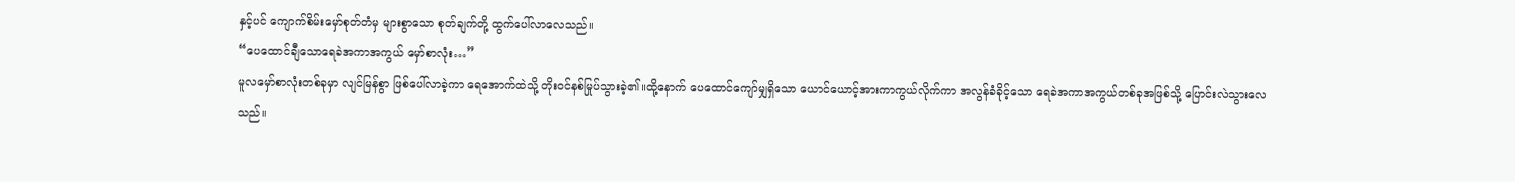နှင့်ပင် ကျောက်စိမ်းမှော်စုတ်တံမှ များစွာသော စုတ်ချက်တို့ ထွက်ပေါ်လာလေသည်။
“ပေထောင်ချီသောရေခဲအကာအကွယ် မှော်စာလုံး…”
မူလမှော်စာလုံးတစ်ခုမှာ လျင်မြန်စွာ ဖြစ်ပေါ်လာခဲ့ကာ ရေအောက်ထဲသို့ တိုးဝင်နစ်မြုပ်သွားခဲ့၏။ထို့နောက် ပေထောင်ကျော်မျှရှိသော ယောင်ယောင့်အားကာကွယ်လိုက်ကာ အလွန်ခံခိုင့်သော ရေခဲအကာအကွယ်တစ်ခုအဖြစ်သို့ ပြောင်းလဲသွားလေသည်။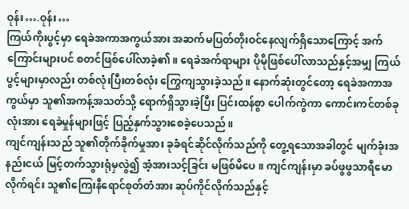ဝုန်း….ဝုန်း…
ကြယ်ကိုးပွင့်မှာ ရေခဲအကာအကွယ်အား အဆက်မပြတ်တိုးဝင်နေလျက်ရှိသောကြောင့် အက်ကြောင်းများပင် စတင်ဖြစ်ပေါ်လာခဲ့၏။ ရေခဲအက်ရာများ ပိုမိုဖြစ်ပေါ်လာသည်နှင့်အမျှ ကြယ်ပွင့်များမှာလည်း တစ်လုံးပြီးတစ်လုံး ကြွေကျသွားခဲ့သည်။ နောက်ဆုံးတွင်တော့ ရေခဲအကာအကွယ်မှာ သူ၏အကန့်အသတ်သို့ ရောက်ရှိသွားခဲ့ပြီး ပြင်းထန်စွာ ပေါက်ကွဲကာ ကောင်းကင်တစ်ခုလုံးအား ရေခဲမှုန်များဖြင့် ပြည့်နှက်သွားစေခဲ့ပေသည်။
ကျင်ကျန်းသည် သူ၏တိုက်ခိုက်မှုအား ခုခံရင်ဆိုင်လိုက်သည်ကို တွေ့ရသောအခါတွင် မျက်ခုံးအနည်းငယ် မြင့်တက်သွားရုံမှလွဲ၍ အံ့အားသင့်ခြင်း မဖြစ်မိပေ။ ကျင်ကျန်းမှာ ခပ်ဖွဖွသာရီမောလိုက်ရင်း သူ၏ကြေးနီရောင်စုတ်တံအား ဆုပ်ကိုင်လိုက်သည်နှင့်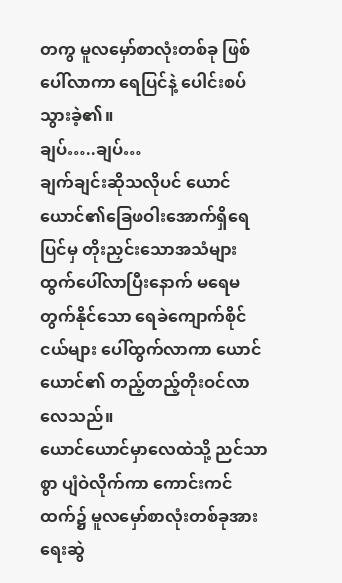တကွ မူလမှော်စာလုံးတစ်ခု ဖြစ်ပေါ်လာကာ ရေပြင်နဲ့ ပေါင်းစပ်သွားခဲ့၏။
ချပ်…..ချပ်…
ချက်ချင်းဆိုသလိုပင် ယောင်ယောင်၏ခြေဖဝါးအောက်ရှိရေပြင်မှ တိုးညှင်းသောအသံများ ထွက်ပေါ်လာပြီးနောက် မရေမတွက်နိုင်သော ရေခဲကျောက်စိုင်ငယ်များ ပေါ်ထွက်လာကာ ယောင်ယောင်၏ တည့်တည့်တိုးဝင်လာလေသည်။
ယောင်ယောင်မှာလေထဲသို့ ညင်သာစွာ ပျံဝဲလိုက်ကာ ကောင်းကင်ထက်၌ မူလမှော်စာလုံးတစ်ခုအား ရေးဆွဲ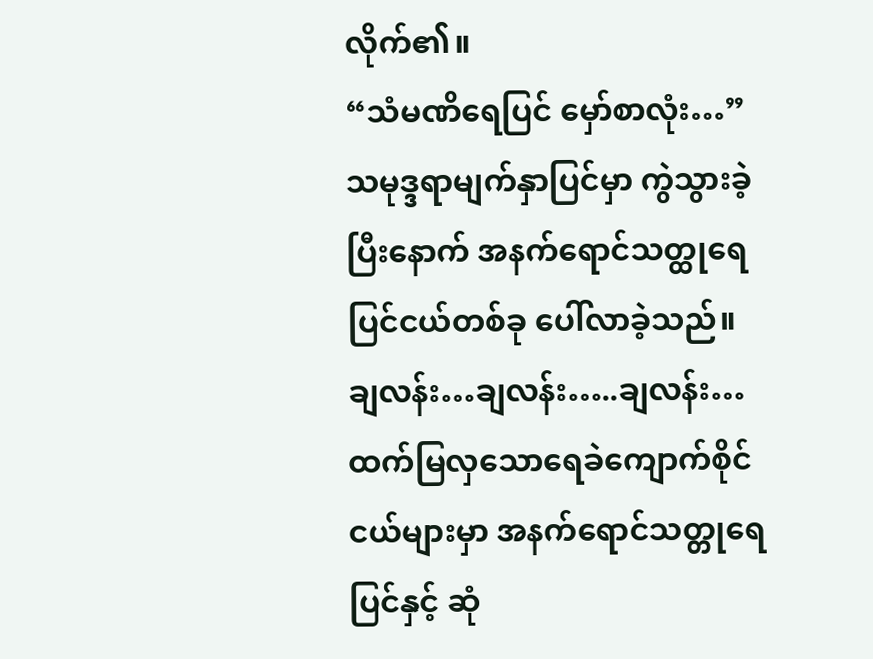လိုက်၏။
“သံမဏိရေပြင် မှော်စာလုံး…”
သမုဒ္ဒရာမျက်နှာပြင်မှာ ကွဲသွားခဲ့ပြီးနောက် အနက်ရောင်သတ္ထုရေပြင်ငယ်တစ်ခု ပေါ်လာခဲ့သည်။
ချလန်း…ချလန်း…..ချလန်း…
ထက်မြလှသောရေခဲကျောက်စိုင်ငယ်များမှာ အနက်ရောင်သတ္တုရေပြင်နှင့် ဆုံ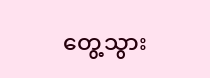တွေ့သွား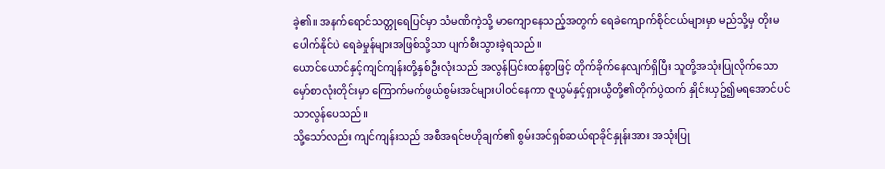ခဲ့၏။ အနက်ရောင်သတ္တုရေပြင်မှာ သံမဏိကဲ့သို့ မာကျောနေသည့်အတွက် ရေခဲကျောက်စိုင်ငယ်များမှာ မည်သို့မှ တိုးမပေါက်နိုင်ပဲ ရေခဲမှုန်များအဖြစ်သို့သာ ပျက်စီးသွားခဲ့ရသည်။
ယောင်ယောင်နှင့်ကျင်ကျန်းတို့နှစ်ဦးလုံးသည် အလွန်ပြင်းထန်စွာဖြင့် တိုက်ခိုက်နေလျက်ရှိပြီး သူတို့အသုံးပြုလိုက်သော မှော်စာလုံးတိုင်းမှာ ကြောက်မက်ဖွယ်စွမ်းအင်များပါဝင်နေကာ ဇူယွမ်နှင့်ရှားယွီတို့၏တိုက်ပွဲထက် နှိုင်းယှဥ်၍မရအောင်ပင် သာလွန်ပေသည်။
သို့သော်လည်း ကျင်ကျန်းသည် အစီအရင်ဗဟိုချက်၏ စွမ်းအင်ရှစ်ဆယ်ရာခိုင်နှုန်းအား အသုံးပြု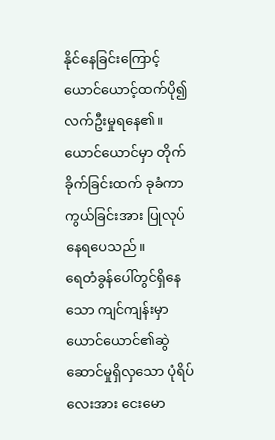နိုင်နေခြင်းကြောင့် ယောင်ယောင့်ထက်ပို၍ လက်ဦးမှုရနေ၏။ ယောင်ယောင်မှာ တိုက်ခိုက်ခြင်းထက် ခုခံကာကွယ်ခြင်းအား ပြုလုပ်နေရပေသည်။
ရေတံခွန်ပေါ်တွင်ရှိနေသော ကျင်ကျန်းမှာ ယောင်ယောင်၏ဆွဲဆောင်မှုရှိလှသော ပုံရိပ်လေးအား ငေးမော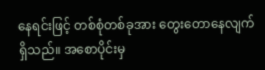နေရင်းဖြင့် တစ်စုံတစ်ခုအား တွေးတောနေလျက်ရှိသည်။ အစောပိုင်းမှ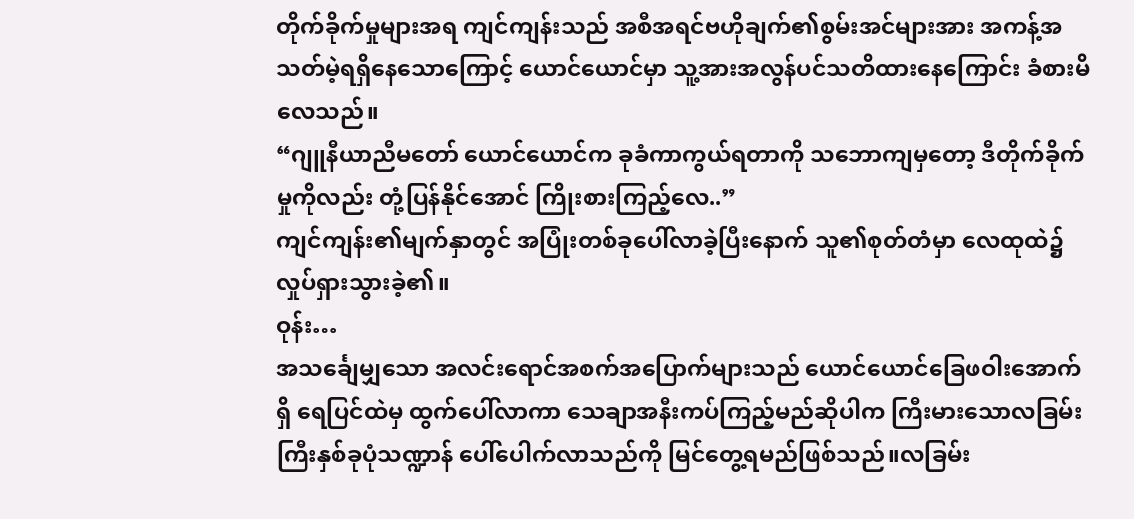တိုက်ခိုက်မှုများအရ ကျင်ကျန်းသည် အစီအရင်ဗဟိုချက်၏စွမ်းအင်များအား အကန့်အသတ်မဲ့ရရှိနေသောကြောင့် ယောင်ယောင်မှာ သူ့အားအလွန်ပင်သတိထားနေကြောင်း ခံစားမိလေသည်။
“ဂျူနီယာညီမတော် ယောင်ယောင်က ခုခံကာကွယ်ရတာကို သဘောကျမှတော့ ဒီတိုက်ခိုက်မှုကိုလည်း တုံ့ပြန်နိုင်အောင် ကြိုးစားကြည့်လေ..”
ကျင်ကျန်း၏မျက်နှာတွင် အပြုံးတစ်ခုပေါ်လာခဲ့ပြီးနောက် သူ၏စုတ်တံမှာ လေထုထဲ၌ လှုပ်ရှားသွားခဲ့၏။
ဝုန်း…
အသင်္ချေမျှသော အလင်းရောင်အစက်အပြောက်များသည် ယောင်ယောင်ခြေဖဝါးအောက်ရှိ ရေပြင်ထဲမှ ထွက်ပေါ်လာကာ သေချာအနီးကပ်ကြည့်မည်ဆိုပါက ကြီးမားသောလခြမ်းကြီးနှစ်ခုပုံသဏ္ဍာန် ပေါ်ပေါက်လာသည်ကို မြင်တွေ့ရမည်ဖြစ်သည်။လခြမ်း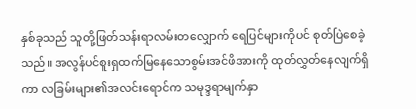နှစ်ခုသည် သူတို့ဖြတ်သန်းရာလမ်းတလျှောက် ရေပြင်များကိုပင် စုတ်ပြဲစေခဲ့သည်။ အလွန်ပင်စူးရှထက်မြနေသောစွမ်းအင်ဖိအားကို ထုတ်လွှတ်နေလျက်ရှိကာ လခြမ်းများ၏အလင်းရောင်က သမုဒ္ဒရာမျက်နှာ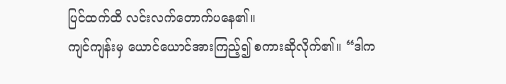ပြင်ထက်ထိ လင်းလက်တောက်ပနေ၏။
ကျင်ကျန်းမှ ယောင်ယောင်အားကြည့်၍ စကားဆိုလိုက်၏။ “ဒါက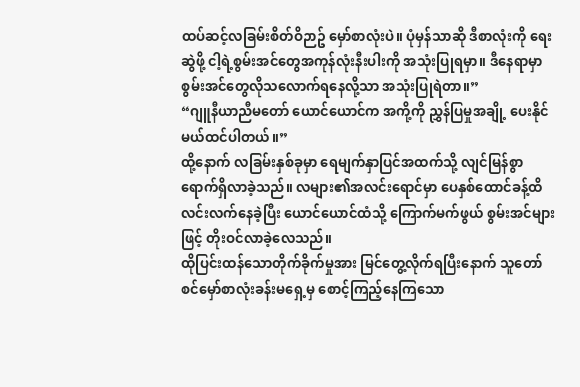ထပ်ဆင့်လခြမ်းစိတ်ဝိဉာဥ် မှော်စာလုံးပဲ။ ပုံမှန်သာဆို ဒီစာလုံးကို ရေးဆွဲဖို့ ငါ့ရဲ့စွမ်းအင်တွေအကုန်လုံးနီးပါးကို အသုံးပြုရမှာ။ ဒီနေရာမှာ စွမ်းအင်တွေလိုသလောက်ရနေလို့သာ အသုံးပြုရဲတာ။”
“ဂျူနီယာညီမတော် ယောင်ယောင်က အကို့ကို ညွှန်ပြမှုအချို့ ပေးနိုင်မယ်ထင်ပါတယ်။”
ထို့နောက် လခြမ်းနှစ်ခုမှာ ရေမျက်နှာပြင်အထက်သို့ လျင်မြန်စွာ ရောက်ရှိလာခဲ့သည်။ လများ၏အလင်းရောင်မှာ ပေနှစ်ထောင်ခန့်ထိ လင်းလက်နေခဲ့ပြီး ယောင်ယောင်ထံသို့ ကြောက်မက်ဖွယ် စွမ်းအင်များဖြင့် တိုးဝင်လာခဲ့လေသည်။
ထိုပြင်းထန်သောတိုက်ခိုက်မှုအား မြင်တွေ့လိုက်ရပြီးနောက် သူတော်စင်မှော်စာလုံးခန်းမရှေ့မှ စောင့်ကြည့်နေကြသော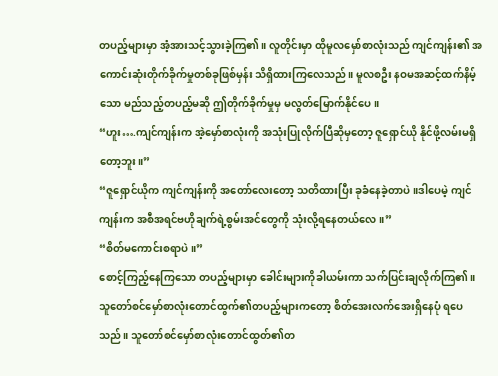တပည့်များမှာ အံ့အားသင့်သွားခဲ့ကြ၏။ လူတိုင်းမှာ ထိုမူလမှော်စာလုံးသည် ကျင်ကျန်း၏ အကောင်းဆုံးတိုက်ခိုက်မှုတစ်ခုဖြစ်မှန်း သိရှိထားကြလေသည်။ မူလစဦး နဝမအဆင့်ထက်နိမ့်သော မည်သည့်တပည့်မဆို ဤတိုက်ခိုက်မှုမှ မလွတ်မြောက်နိုင်ပေ။
“ဟူး….ကျင်ကျန်းက အဲ့မှော်စာလုံးကို အသုံးပြုလိုက်ပြီဆိုမှတော့ ဇူရှောင်ယို နိုင်ဖို့လမ်းမရှိတော့ဘူး။”
“ဇူရှောင်ယိုက ကျင်ကျန်းကို အတော်လေးတော့ သတိထားပြီး ခုခံနေခဲ့တာပဲ။ဒါပေမဲ့ ကျင်ကျန်းက အစီအရင်ဗဟိုချက်ရဲ့စွမ်းအင်တွေကို သုံးလို့ရနေတယ်လေ။”
“စိတ်မကောင်းစရာပဲ။”
စောင့်ကြည့်နေကြသော တပည့်များမှာ ခေါင်းများကိုခါယမ်းကာ သက်ပြင်းချလိုက်ကြ၏။ သူတော်စင်မှော်စာလုံးတောင်ထွက်၏တပည့်များကတော့ စိတ်အေးလက်အေးရှိနေပုံ ရပေသည်။ သူတော်စင်မှော်စာလုံးတောင်ထွတ်၏တ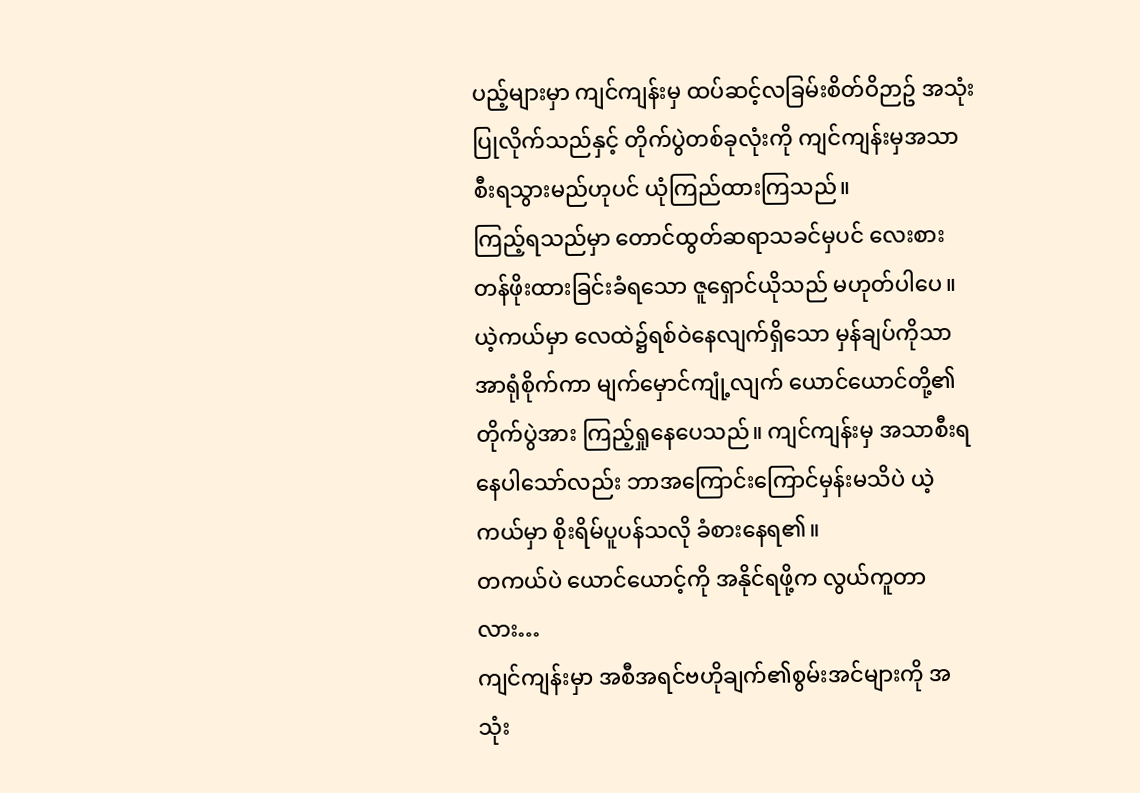ပည့်များမှာ ကျင်ကျန်းမှ ထပ်ဆင့်လခြမ်းစိတ်ဝိဉာဥ် အသုံးပြုလိုက်သည်နှင့် တိုက်ပွဲတစ်ခုလုံးကို ကျင်ကျန်းမှအသာစီးရသွားမည်ဟုပင် ယုံကြည်ထားကြသည်။
ကြည့်ရသည်မှာ တောင်ထွတ်ဆရာသခင်မှပင် လေးစားတန်ဖိုးထားခြင်းခံရသော ဇူရှောင်ယိုသည် မဟုတ်ပါပေ။
ယဲ့ကယ်မှာ လေထဲ၌ရစ်ဝဲနေလျက်ရှိသော မှန်ချပ်ကိုသာ အာရုံစိုက်ကာ မျက်မှောင်ကျုံ့လျက် ယောင်ယောင်တို့၏တိုက်ပွဲအား ကြည့်ရှုနေပေသည်။ ကျင်ကျန်းမှ အသာစီးရနေပါသော်လည်း ဘာအကြောင်းကြောင်မှန်းမသိပဲ ယဲ့ကယ်မှာ စိုးရိမ်ပူပန်သလို ခံစားနေရ၏။
တကယ်ပဲ ယောင်ယောင့်ကို အနိုင်ရဖို့က လွယ်ကူတာလား…
ကျင်ကျန်းမှာ အစီအရင်ဗဟိုချက်၏စွမ်းအင်များကို အသုံး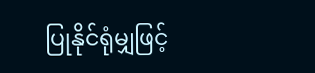ပြုနိုင်ရုံမျှဖြင့်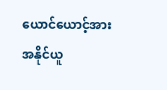ယောင်ယောင့်အား အနိုင်ယူ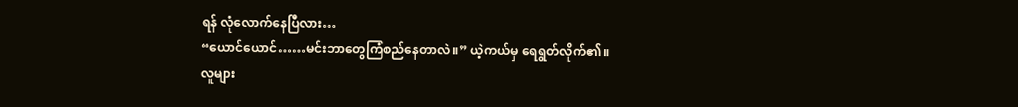ရန် လုံလောက်နေပြီလား…
“ယောင်ယောင်……မင်းဘာတွေကြံစည်နေတာလဲ။” ယဲ့ကယ်မှ ရေရွတ်လိုက်၏။
လူများ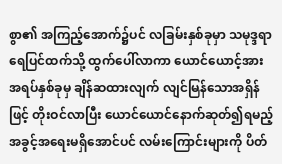စွာ၏ အကြည့်အောက်၌ပင် လခြမ်းနှစ်ခုမှာ သမုဒ္ဒရာရေပြင်ထက်သို့ ထွက်ပေါ်လာကာ ယောင်ယောင့်အား အရပ်နှစ်ခုမှ ချိန်ဆထားလျက် လျင်မြန်သောအရှိန်ဖြင့် တိုးဝင်လာပြီး ယောင်ယောင်နောက်ဆုတ်၍ရမည့် အခွင့်အရေးမရှိအောင်ပင် လမ်းကြောင်းများကို ပိတ်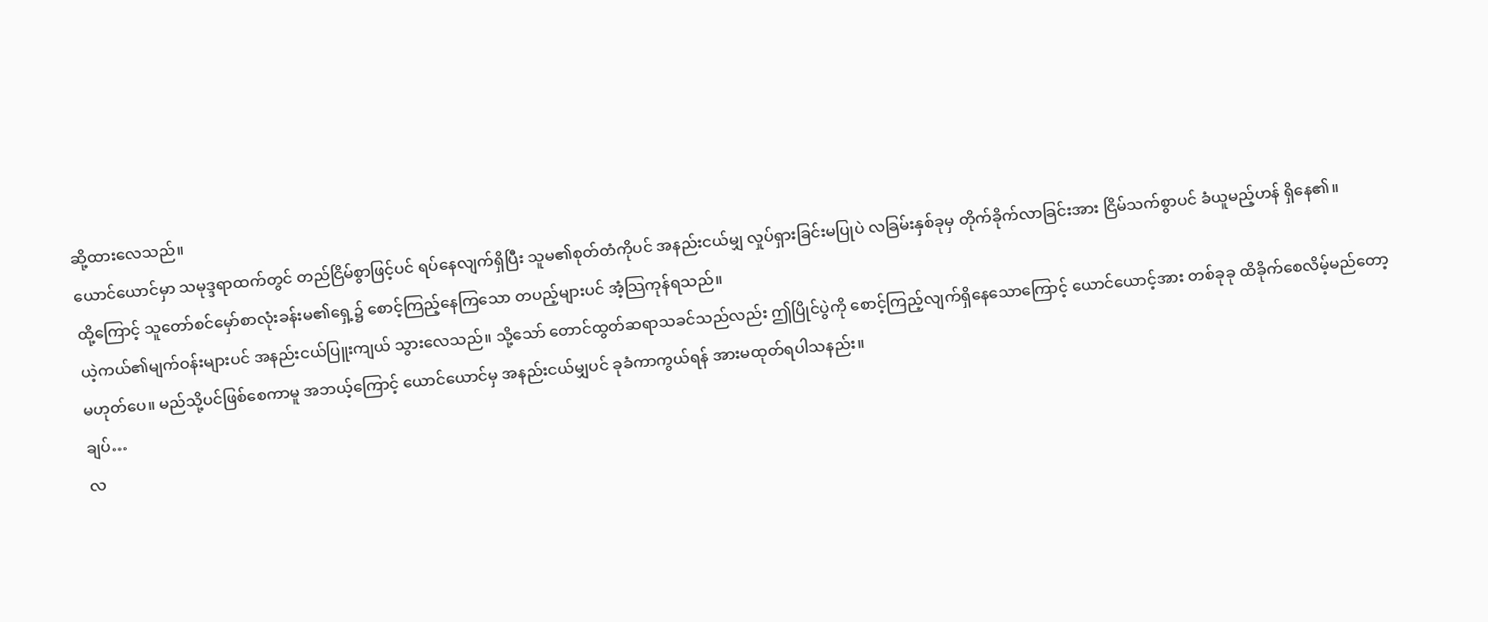ဆို့ထားလေသည်။
ယောင်ယောင်မှာ သမုဒ္ဒရာထက်တွင် တည်ငြိမ်စွာဖြင့်ပင် ရပ်နေလျက်ရှိပြီး သူမ၏စုတ်တံကိုပင် အနည်းငယ်မျှ လှုပ်ရှားခြင်းမပြုပဲ လခြမ်းနှစ်ခုမှ တိုက်ခိုက်လာခြင်းအား ငြိမ်သက်စွာပင် ခံယူမည့်ဟန် ရှိနေ၏။
ထို့ကြောင့် သူတော်စင်မှော်စာလုံးခန်းမ၏ရှေ့၌ စောင့်ကြည့်နေကြသော တပည့်များပင် အံ့သြကုန်ရသည်။
ယဲ့ကယ်၏မျက်ဝန်းများပင် အနည်းငယ်ပြူးကျယ် သွားလေသည်။ သို့သော် တောင်ထွတ်ဆရာသခင်သည်လည်း ဤပြိုင်ပွဲကို စောင့်ကြည့်လျက်ရှိနေသောကြောင့် ယောင်ယောင့်အား တစ်ခုခု ထိခိုက်စေလိမ့်မည်တော့ မဟုတ်ပေ။ မည်သို့ပင်ဖြစ်စေကာမူ အဘယ့်ကြောင့် ယောင်ယောင်မှ အနည်းငယ်မျှပင် ခုခံကာကွယ်ရန် အားမထုတ်ရပါသနည်း။
ချပ်…
လ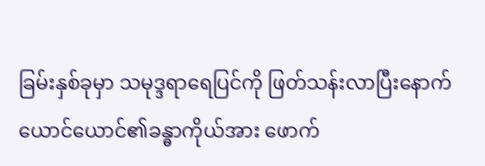ခြမ်းနှစ်ခုမှာ သမုဒ္ဒရာရေပြင်ကို ဖြတ်သန်းလာပြီးနောက် ယောင်ယောင်၏ခန္ဓာကိုယ်အား ဖောက်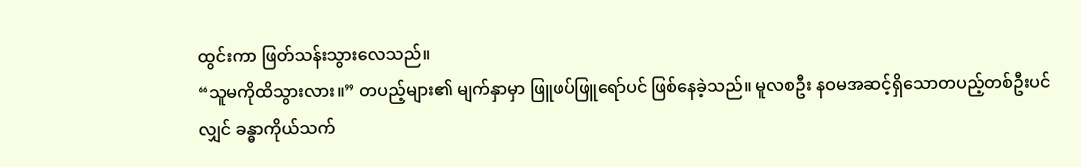ထွင်းကာ ဖြတ်သန်းသွားလေသည်။
“သူမကိုထိသွားလား။” တပည့်များ၏ မျက်နှာမှာ ဖြူဖပ်ဖြူရော်ပင် ဖြစ်နေခဲ့သည်။ မူလစဦး နဝမအဆင့်ရှိသောတပည့်တစ်ဦးပင်လျှင် ခန္ဓာကိုယ်သက်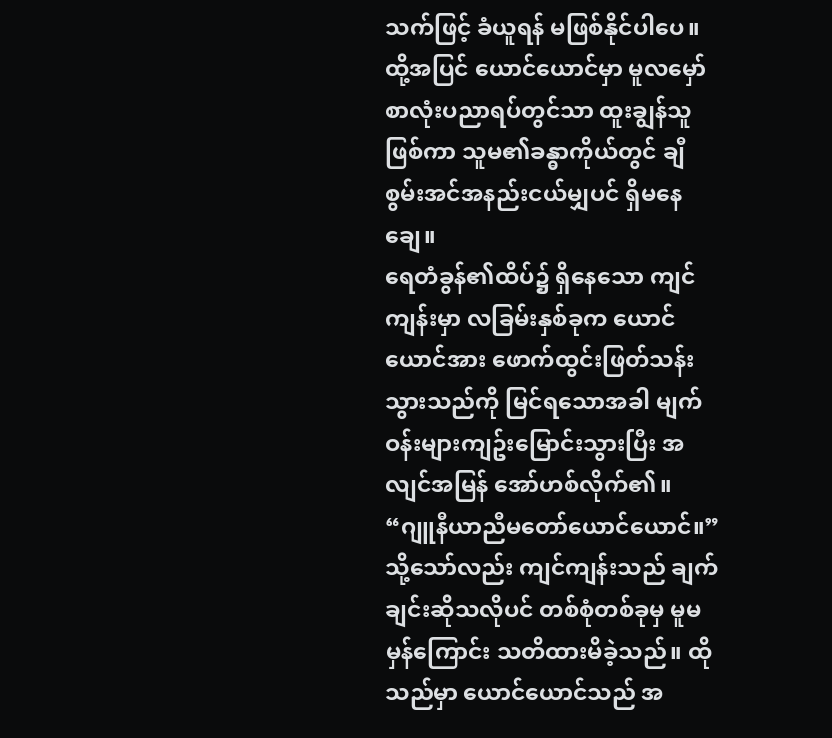သက်ဖြင့် ခံယူရန် မဖြစ်နိုင်ပါပေ။
ထို့အပြင် ယောင်ယောင်မှာ မူလမှော်စာလုံးပညာရပ်တွင်သာ ထူးချွန်သူဖြစ်ကာ သူမ၏ခန္ဓာကိုယ်တွင် ချီစွမ်းအင်အနည်းငယ်မျှပင် ရှိမနေချေ။
ရေတံခွန်၏ထိပ်၌ ရှိနေသော ကျင်ကျန်းမှာ လခြမ်းနှစ်ခုက ယောင်ယောင်အား ဖောက်ထွင်းဖြတ်သန်းသွားသည်ကို မြင်ရသောအခါ မျက်ဝန်းများကျဥ်းမြောင်းသွားပြီး အလျင်အမြန် အော်ဟစ်လိုက်၏။ “ဂျူနီယာညီမတော်ယောင်ယောင်။”
သို့သော်လည်း ကျင်ကျန်းသည် ချက်ချင်းဆိုသလိုပင် တစ်စုံတစ်ခုမှ မူမမှန်ကြောင်း သတိထားမိခဲ့သည်။ ထိုသည်မှာ ယောင်ယောင်သည် အ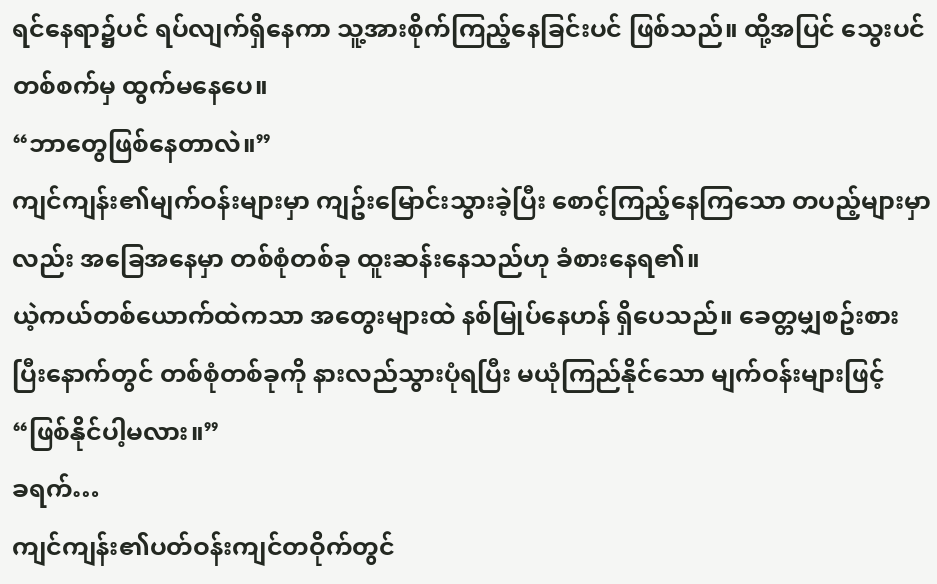ရင်နေရာ၌ပင် ရပ်လျက်ရှိနေကာ သူ့အားစိုက်ကြည့်နေခြင်းပင် ဖြစ်သည်။ ထို့အပြင် သွေးပင်တစ်စက်မှ ထွက်မနေပေ။
“ဘာတွေဖြစ်နေတာလဲ။”
ကျင်ကျန်း၏မျက်ဝန်းများမှာ ကျဥ်းမြောင်းသွားခဲ့ပြီး စောင့်ကြည့်နေကြသော တပည့်များမှာလည်း အခြေအနေမှာ တစ်စုံတစ်ခု ထူးဆန်းနေသည်ဟု ခံစားနေရ၏။
ယဲ့ကယ်တစ်ယောက်ထဲကသာ အတွေးများထဲ နစ်မြုပ်နေဟန် ရှိပေသည်။ ခေတ္တမျှစဥ်းစားပြီးနောက်တွင် တစ်စုံတစ်ခုကို နားလည်သွားပုံရပြီး မယုံကြည်နိုင်သော မျက်ဝန်းများဖြင့် “ဖြစ်နိုင်ပါ့မလား။”
ခရက်…
ကျင်ကျန်း၏ပတ်ဝန်းကျင်တဝိုက်တွင်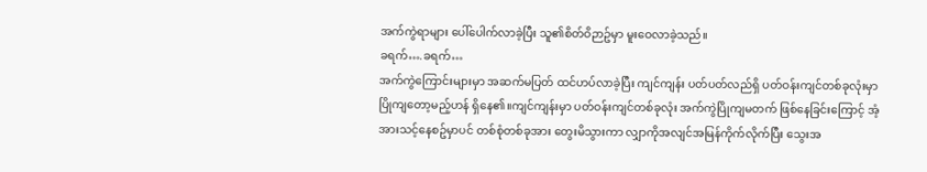အက်ကွဲရာများ ပေါ်ပေါက်လာခဲ့ပြီး သူ၏စိတ်ဝိဉာဥ်မှာ မူးဝေလာခဲ့သည်။
ခရက်….ခရက်…
အက်ကွဲကြောင်းများမှာ အဆက်မပြတ် ထင်ဟပ်လာခဲ့ပြီး ကျင်ကျန်း ပတ်ပတ်လည်ရှိ ပတ်ဝန်းကျင်တစ်ခုလုံးမှာ ပြိုကျတော့မည့်ဟန် ရှိနေ၏။ကျင်ကျန်းမှာ ပတ်ဝန်းကျင်တစ်ခုလုံး အက်ကွဲပြိုကျမတက် ဖြစ်နေခြင်းကြောင့် အံ့အားသင့်နေစဥ်မှာပင် တစ်စုံတစ်ခုအား တွေးမိသွားကာ လျှာကိုအလျင်အမြန်ကိုက်လိုက်ပြီး သွေးအ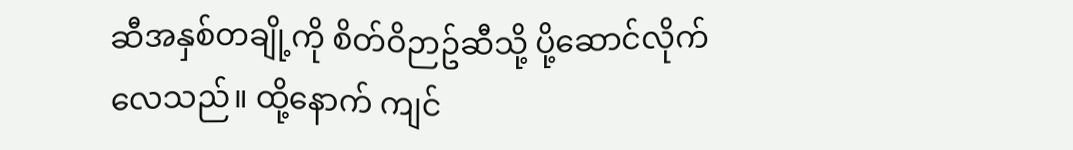ဆီအနှစ်တချို့ကို စိတ်ဝိဉာဥ်ဆီသို့ ပို့ဆောင်လိုက်လေသည်။ ထို့နောက် ကျင်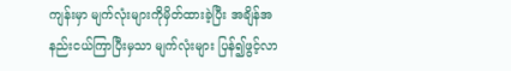ကျန်းမှာ မျက်လုံးများကိုမှိတ်ထားခဲ့ပြီး အချိန်အနည်းငယ်ကြာပြီးမှသာ မျက်လုံးများ ပြန်၍ဖွင့်လာ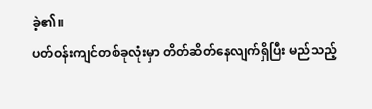ခဲ့၏။
ပတ်ဝန်းကျင်တစ်ခုလုံးမှာ တိတ်ဆိတ်နေလျက်ရှိပြီး မည်သည့်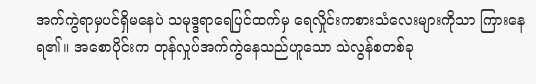အက်ကွဲရာမှပင်ရှိမနေပဲ သမုဒ္ဒရာရေပြင်ထက်မှ ရေလှိုင်းကစားသံလေးများကိုသာ ကြားနေရ၏။ အစောပိုင်းက တုန်လှုပ်အက်ကွဲနေသည်ဟူသော သဲလွန်စတစ်ခု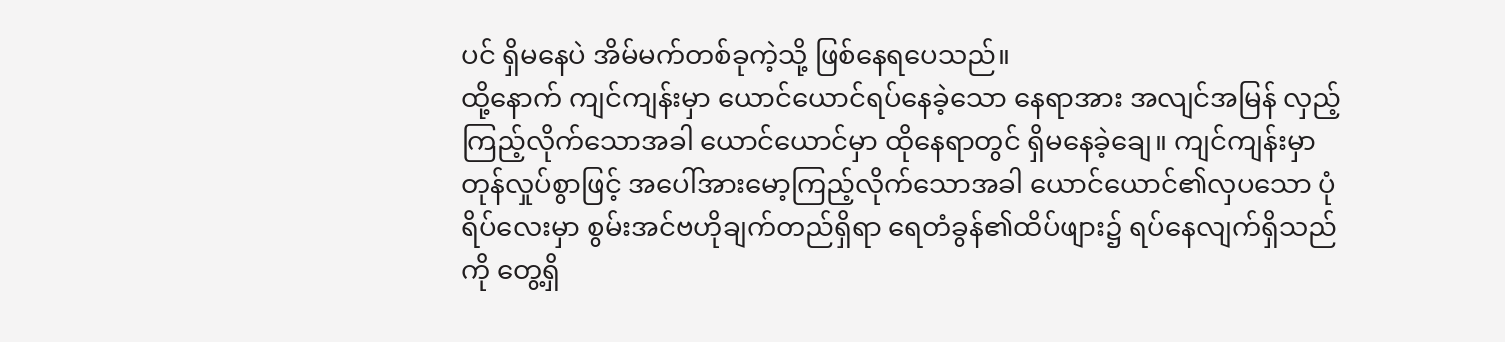ပင် ရှိမနေပဲ အိမ်မက်တစ်ခုကဲ့သို့ ဖြစ်နေရပေသည်။
ထို့နောက် ကျင်ကျန်းမှာ ယောင်ယောင်ရပ်နေခဲ့သော နေရာအား အလျင်အမြန် လှည့်ကြည့်လိုက်သောအခါ ယောင်ယောင်မှာ ထိုနေရာတွင် ရှိမနေခဲ့ချေ။ ကျင်ကျန်းမှာ တုန်လှုပ်စွာဖြင့် အပေါ်အားမော့ကြည့်လိုက်သောအခါ ယောင်ယောင်၏လှပသော ပုံရိပ်လေးမှာ စွမ်းအင်ဗဟိုချက်တည်ရှိရာ ရေတံခွန်၏ထိပ်ဖျား၌ ရပ်နေလျက်ရှိသည်ကို တွေ့ရှိ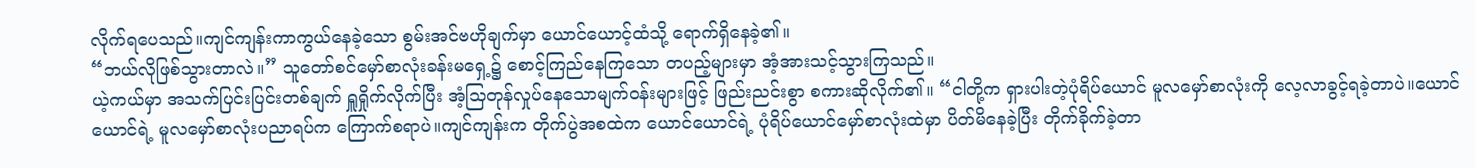လိုက်ရပေသည်။ကျင်ကျန်းကာကွယ်နေခဲ့သော စွမ်းအင်ဗဟိုချက်မှာ ယောင်ယောင့်ထံသို့ ရောက်ရှိနေခဲ့၏။
“ဘယ်လိုဖြစ်သွားတာလဲ။” သူတော်စင်မှော်စာလုံးခန်းမရှေ့၌ စောင့်ကြည်နေကြသော တပည့်များမှာ အံ့အားသင့်သွားကြသည်။
ယဲ့ကယ်မှာ အသက်ပြင်းပြင်းတစ်ချက် ရှူရှိုက်လိုက်ပြီး အံ့သြတုန်လှုပ်နေသောမျက်ဝန်းများဖြင့် ဖြည်းညင်းစွာ စကားဆိုလိုက်၏။ “ငါတို့က ရှားပါးတဲ့ပုံရိပ်ယောင် မူလမှော်စာလုံးကို လေ့လာခွင့်ရခဲ့တာပဲ။ယောင်ယောင်ရဲ့ မူလမှော်စာလုံးပညာရပ်က ကြောက်စရာပဲ။ကျင်ကျန်းက တိုက်ပွဲအစထဲက ယောင်ယောင်ရဲ့ ပုံရိပ်ယောင်မှော်စာလုံးထဲမှာ ပိတ်မိနေခဲ့ပြီး တိုက်ခိုက်ခဲ့တာ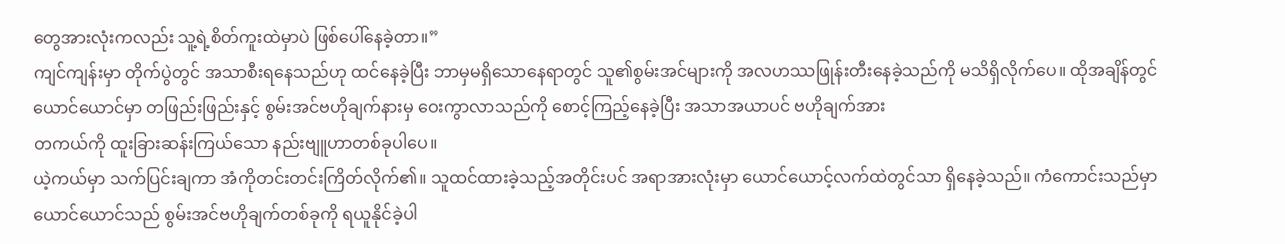တွေအားလုံးကလည်း သူ့ရဲ့စိတ်ကူးထဲမှာပဲ ဖြစ်ပေါ်နေခဲ့တာ။”
ကျင်ကျန်းမှာ တိုက်ပွဲတွင် အသာစီးရနေသည်ဟု ထင်နေခဲ့ပြီး ဘာမှမရှိသောနေရာတွင် သူ၏စွမ်းအင်များကို အလဟဿဖြုန်းတီးနေခဲ့သည်ကို မသိရှိလိုက်ပေ။ ထိုအချိန်တွင် ယောင်ယောင်မှာ တဖြည်းဖြည်းနှင့် စွမ်းအင်ဗဟိုချက်နားမှ ဝေးကွာလာသည်ကို စောင့်ကြည့်နေခဲ့ပြီး အသာအယာပင် ဗဟိုချက်အား
တကယ်ကို ထူးခြားဆန်းကြယ်သော နည်းဗျူဟာတစ်ခုပါပေ။
ယဲ့ကယ်မှာ သက်ပြင်းချကာ အံကိုတင်းတင်းကြိတ်လိုက်၏။ သူထင်ထားခဲ့သည့်အတိုင်းပင် အရာအားလုံးမှာ ယောင်ယောင့်လက်ထဲတွင်သာ ရှိနေခဲ့သည်။ ကံကောင်းသည်မှာ ယောင်ယောင်သည် စွမ်းအင်ဗဟိုချက်တစ်ခုကို ရယူနိုင်ခဲ့ပါ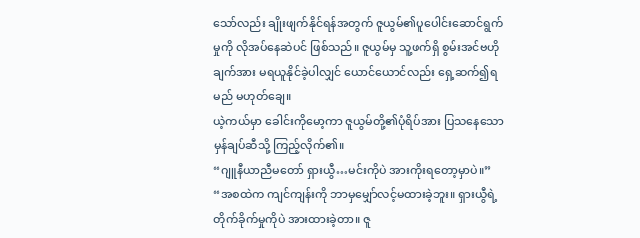သော်လည်း ချိုးဖျက်နိုင်ရန်အတွက် ဇူယွမ်၏ပူပေါင်းဆောင်ရွက်မှုကို လိုအပ်နေဆဲပင် ဖြစ်သည်။ ဇူယွမ်မှ သူ့ဖက်ရှိ စွမ်းအင်ဗဟိုချက်အား မရယူနိုင်ခဲ့ပါလျှင် ယောင်ယောင်လည်း ရှေ့ဆက်၍ရမည် မဟုတ်ချေ။
ယဲ့ကယ်မှာ ခေါင်းကိုမော့ကာ ဇူယွမ်တို့၏ပုံရိပ်အား ပြသနေသော မှန်ချပ်ဆီသို့ ကြည့်လိုက်၏။
“ဂျူနီယာညီမတော် ရှားယွီ…မင်းကိုပဲ အားကိုးရတော့မှာပဲ။”
“အစထဲက ကျင်ကျန်းကို ဘာမှမျှော်လင့်မထားခဲ့ဘူး။ ရှားယွီရဲ့တိုက်ခိုက်မှုကိုပဲ အားထားခဲ့တာ။ ဇူ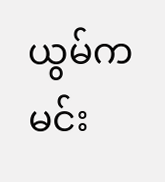ယွမ်က မင်း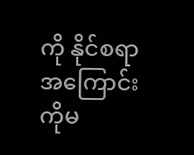ကို နိုင်စရာ အကြောင်းကိုမ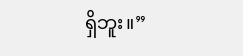ရှိဘူး။”